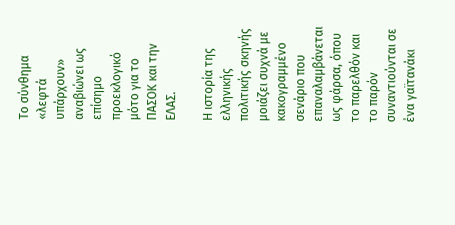Το σύνθημα «λεφτά υπάρχουν» αναβιώνει ως επίσημο προεκλογικό μότο για το ΠΑΣΟΚ και την ΕΛΑΣ.

Η ιστορία της ελληνικής πολιτικής σκηνής μοιάζει συχνά με κακογραμμένο σενάριο που επαναλαμβάνεται ως φάρσα, όπου το παρελθόν και το παρόν συναντιούνται σε ένα γαϊτανάκι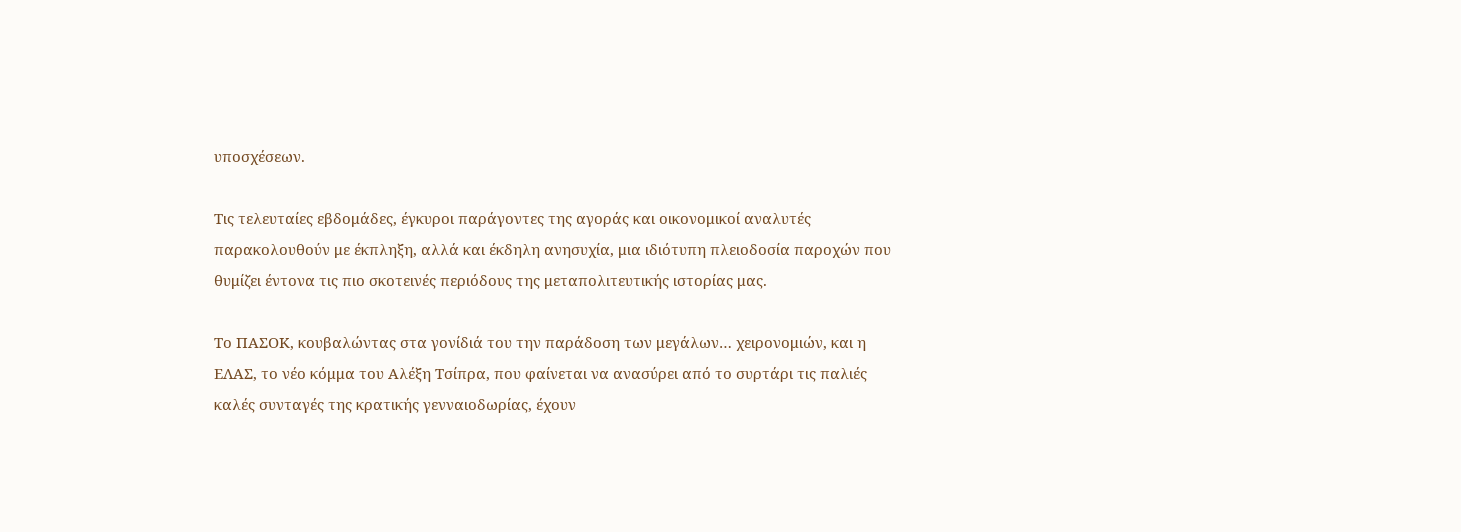υποσχέσεων.

Τις τελευταίες εβδομάδες, έγκυροι παράγοντες της αγοράς και οικονομικοί αναλυτές παρακολουθούν με έκπληξη, αλλά και έκδηλη ανησυχία, μια ιδιότυπη πλειοδοσία παροχών που θυμίζει έντονα τις πιο σκοτεινές περιόδους της μεταπολιτευτικής ιστορίας μας.

Το ΠΑΣΟΚ, κουβαλώντας στα γονίδιά του την παράδοση των μεγάλων… χειρονομιών, και η ΕΛΑΣ, το νέο κόμμα του Αλέξη Τσίπρα, που φαίνεται να ανασύρει από το συρτάρι τις παλιές καλές συνταγές της κρατικής γενναιοδωρίας, έχουν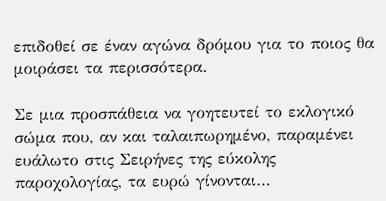επιδοθεί σε έναν αγώνα δρόμου για το ποιος θα μοιράσει τα περισσότερα.

Σε μια προσπάθεια να γοητευτεί το εκλογικό σώμα που, αν και ταλαιπωρημένο, παραμένει ευάλωτο στις Σειρήνες της εύκολης παροχολογίας, τα ευρώ γίνονται…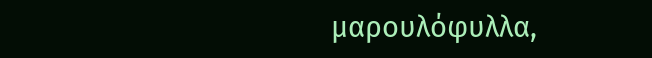μαρουλόφυλλα,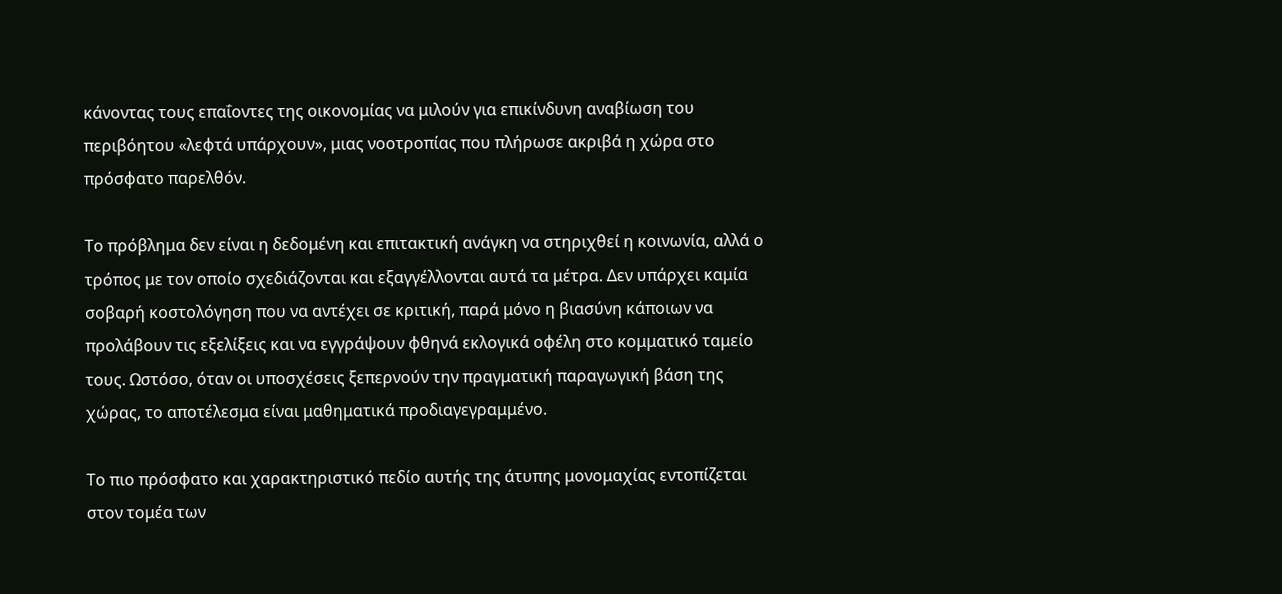κάνοντας τους επαΐοντες της οικονομίας να μιλούν για επικίνδυνη αναβίωση του περιβόητου «λεφτά υπάρχουν», μιας νοοτροπίας που πλήρωσε ακριβά η χώρα στο πρόσφατο παρελθόν.

Το πρόβλημα δεν είναι η δεδομένη και επιτακτική ανάγκη να στηριχθεί η κοινωνία, αλλά ο τρόπος με τον οποίο σχεδιάζονται και εξαγγέλλονται αυτά τα μέτρα. Δεν υπάρχει καμία σοβαρή κοστολόγηση που να αντέχει σε κριτική, παρά μόνο η βιασύνη κάποιων να προλάβουν τις εξελίξεις και να εγγράψουν φθηνά εκλογικά οφέλη στο κομματικό ταμείο τους. Ωστόσο, όταν οι υποσχέσεις ξεπερνούν την πραγματική παραγωγική βάση της χώρας, το αποτέλεσμα είναι μαθηματικά προδιαγεγραμμένο.

Το πιο πρόσφατο και χαρακτηριστικό πεδίο αυτής της άτυπης μονομαχίας εντοπίζεται στον τομέα των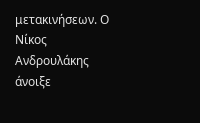μετακινήσεων. Ο Νίκος Ανδρουλάκης άνοιξε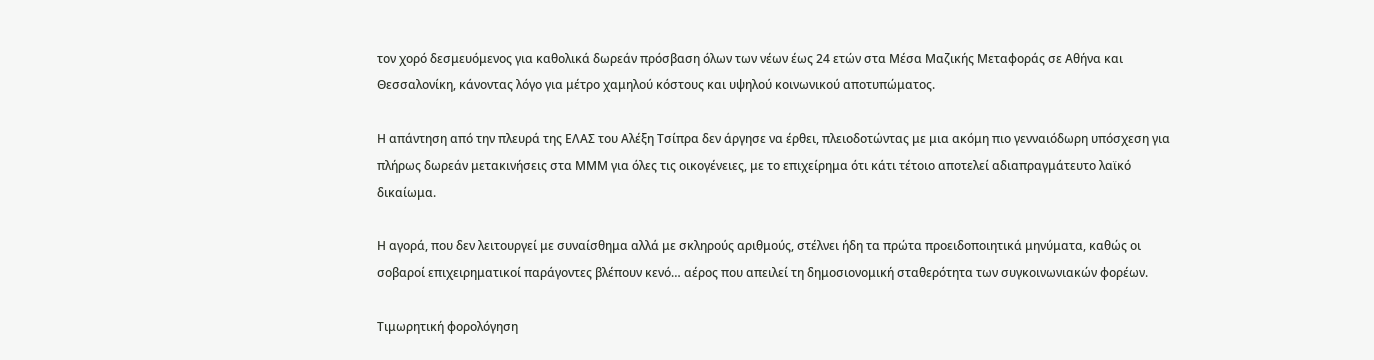τον χορό δεσμευόμενος για καθολικά δωρεάν πρόσβαση όλων των νέων έως 24 ετών στα Μέσα Μαζικής Μεταφοράς σε Αθήνα και Θεσσαλονίκη, κάνοντας λόγο για μέτρο χαμηλού κόστους και υψηλού κοινωνικού αποτυπώματος.

Η απάντηση από την πλευρά της ΕΛΑΣ του Αλέξη Τσίπρα δεν άργησε να έρθει, πλειοδοτώντας με μια ακόμη πιο γενναιόδωρη υπόσχεση για πλήρως δωρεάν μετακινήσεις στα ΜΜΜ για όλες τις οικογένειες, με το επιχείρημα ότι κάτι τέτοιο αποτελεί αδιαπραγμάτευτο λαϊκό δικαίωμα.

Η αγορά, που δεν λειτουργεί με συναίσθημα αλλά με σκληρούς αριθμούς, στέλνει ήδη τα πρώτα προειδοποιητικά μηνύματα, καθώς οι σοβαροί επιχειρηματικοί παράγοντες βλέπουν κενό… αέρος που απειλεί τη δημοσιονομική σταθερότητα των συγκοινωνιακών φορέων.

Τιμωρητική φορολόγηση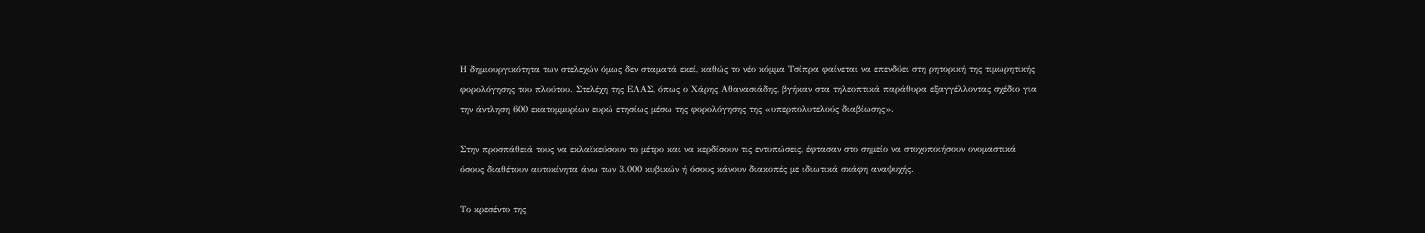Η δημιουργικότητα των στελεχών όμως δεν σταματά εκεί, καθώς το νέο κόμμα Τσίπρα φαίνεται να επενδύει στη ρητορική της τιμωρητικής φορολόγησης του πλούτου. Στελέχη της ΕΛΑΣ, όπως ο Χάρης Αθανασιάδης, βγήκαν στα τηλεοπτικά παράθυρα εξαγγέλλοντας σχέδιο για την άντληση 600 εκατομμυρίων ευρώ ετησίως μέσω της φορολόγησης της «υπερπολυτελούς διαβίωσης».

Στην προσπάθειά τους να εκλαϊκεύσουν το μέτρο και να κερδίσουν τις εντυπώσεις, έφτασαν στο σημείο να στοχοποιήσουν ονομαστικά όσους διαθέτουν αυτοκίνητα άνω των 3.000 κυβικών ή όσους κάνουν διακοπές με ιδιωτικά σκάφη αναψυχής.

Το κρεσέντο της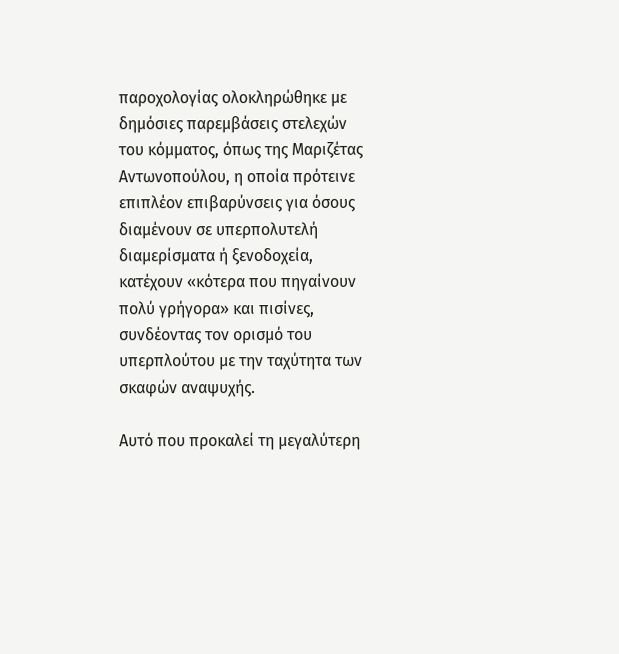παροχολογίας ολοκληρώθηκε με δημόσιες παρεμβάσεις στελεχών του κόμματος, όπως της Μαριζέτας Αντωνοπούλου, η οποία πρότεινε επιπλέον επιβαρύνσεις για όσους διαμένουν σε υπερπολυτελή διαμερίσματα ή ξενοδοχεία, κατέχουν «κότερα που πηγαίνουν πολύ γρήγορα» και πισίνες, συνδέοντας τον ορισμό του υπερπλούτου με την ταχύτητα των σκαφών αναψυχής.

Αυτό που προκαλεί τη μεγαλύτερη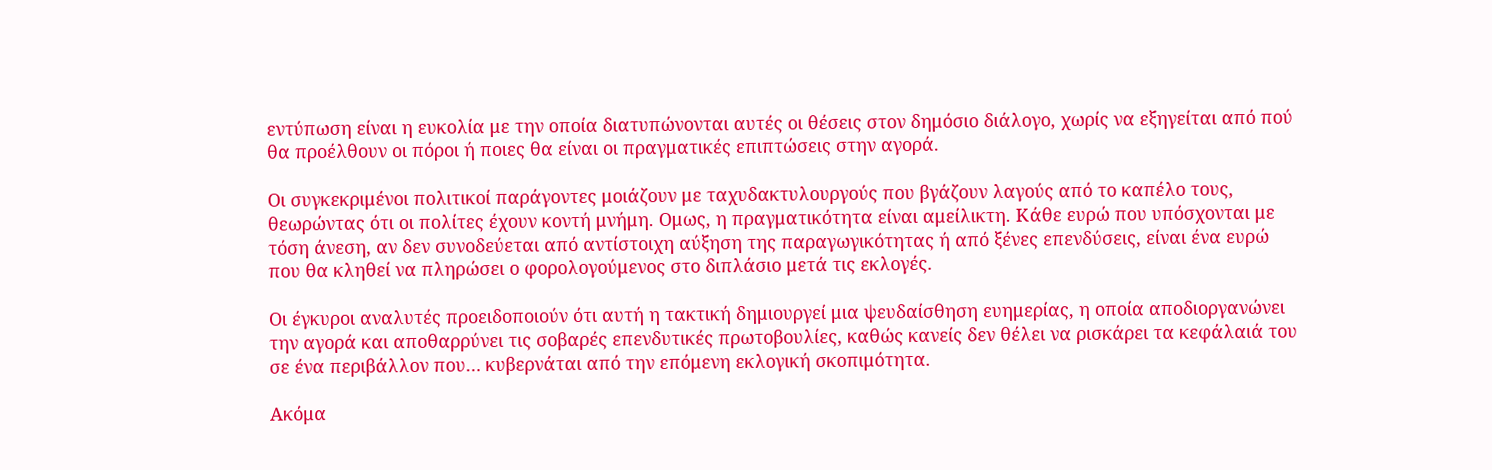εντύπωση είναι η ευκολία με την οποία διατυπώνονται αυτές οι θέσεις στον δημόσιο διάλογο, χωρίς να εξηγείται από πού θα προέλθουν οι πόροι ή ποιες θα είναι οι πραγματικές επιπτώσεις στην αγορά.

Οι συγκεκριμένοι πολιτικοί παράγοντες μοιάζουν με ταχυδακτυλουργούς που βγάζουν λαγούς από το καπέλο τους, θεωρώντας ότι οι πολίτες έχουν κοντή μνήμη. Ομως, η πραγματικότητα είναι αμείλικτη. Κάθε ευρώ που υπόσχονται με τόση άνεση, αν δεν συνοδεύεται από αντίστοιχη αύξηση της παραγωγικότητας ή από ξένες επενδύσεις, είναι ένα ευρώ που θα κληθεί να πληρώσει ο φορολογούμενος στο διπλάσιο μετά τις εκλογές.

Οι έγκυροι αναλυτές προειδοποιούν ότι αυτή η τακτική δημιουργεί μια ψευδαίσθηση ευημερίας, η οποία αποδιοργανώνει την αγορά και αποθαρρύνει τις σοβαρές επενδυτικές πρωτοβουλίες, καθώς κανείς δεν θέλει να ρισκάρει τα κεφάλαιά του σε ένα περιβάλλον που… κυβερνάται από την επόμενη εκλογική σκοπιμότητα.

Ακόμα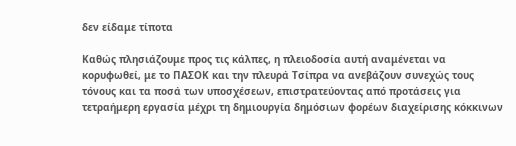δεν είδαμε τίποτα

Καθώς πλησιάζουμε προς τις κάλπες, η πλειοδοσία αυτή αναμένεται να κορυφωθεί, με το ΠΑΣΟΚ και την πλευρά Τσίπρα να ανεβάζουν συνεχώς τους τόνους και τα ποσά των υποσχέσεων, επιστρατεύοντας από προτάσεις για τετραήμερη εργασία μέχρι τη δημιουργία δημόσιων φορέων διαχείρισης κόκκινων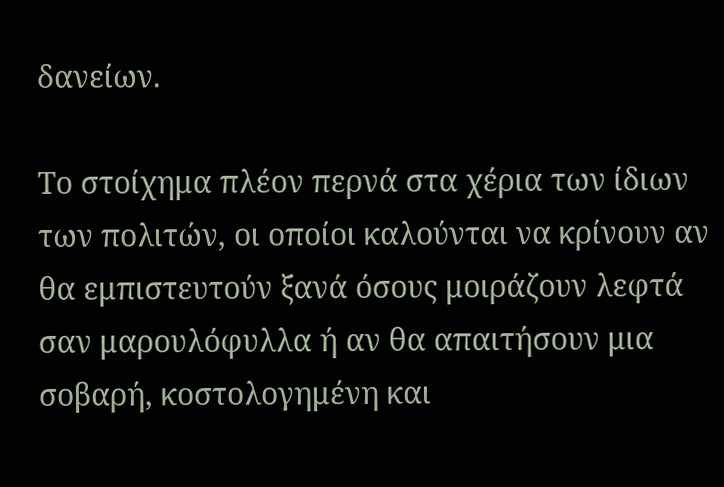δανείων.

Το στοίχημα πλέον περνά στα χέρια των ίδιων των πολιτών, οι οποίοι καλούνται να κρίνουν αν θα εμπιστευτούν ξανά όσους μοιράζουν λεφτά σαν μαρουλόφυλλα ή αν θα απαιτήσουν μια σοβαρή, κοστολογημένη και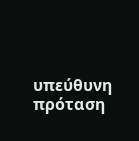υπεύθυνη πρόταση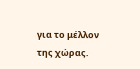για το μέλλον της χώρας.